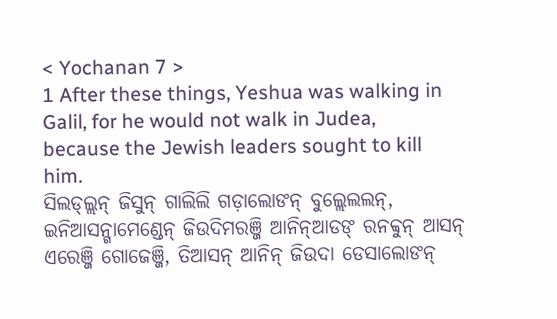< Yochanan 7 >
1 After these things, Yeshua was walking in Galil, for he would not walk in Judea, because the Jewish leaders sought to kill him.
ସିଲଡ୍ଲ୍ଲନ୍ ଜିସୁନ୍ ଗାଲିଲି ଗଡ଼ାଲୋଙନ୍ ବୁଲ୍ଲେଲଲନ୍, ଇନିଆସନ୍ଗାମେଣ୍ଡେନ୍ ଜିଉଦିମରଞ୍ଜି ଆନିନ୍ଆଡଙ୍ ରନବ୍ବୁନ୍ ଆସନ୍ ଏରେଞ୍ଜି ଗୋଜେଞ୍ଜି, ତିଆସନ୍ ଆନିନ୍ ଜିଉଦା ଡେସାଲୋଙନ୍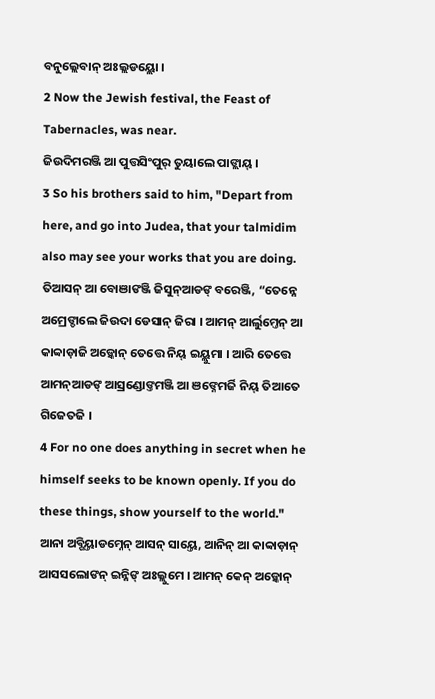ବନୁଲ୍ଲେବାନ୍ ଅଃଲ୍ଲଡୟ୍ଲୋ ।
2 Now the Jewish festival, the Feast of Tabernacles, was near.
ଜିଉଦିମରଞ୍ଜି ଆ ପୁତ୍ତସିଂପୁର୍ ତୁୟାଲେ ପାଙ୍ଲାୟ୍ ।
3 So his brothers said to him, "Depart from here, and go into Judea, that your talmidim also may see your works that you are doing.
ତିଆସନ୍ ଆ ବୋଞାଙଞ୍ଜି ଜିସୁନ୍ଆଡଙ୍ ବରେଞ୍ଜି, “ତେନ୍ନେ ଅମ୍ରେଙ୍ଡାଲେ ଜିଉଦା ଡେସାନ୍ ଜିରା । ଆମନ୍ ଆର୍ଲୁମ୍ତେନ୍ ଆ କାବ୍ବାଡ଼ାଜି ଅଡ଼୍କୋନ୍ ତେତ୍ତେ ନିୟ୍ ଇୟ୍ଲୁମା । ଆରି ତେତ୍ତେ ଆମନ୍ଆଡଙ୍ ଆସ୍ରଣ୍ଡୋଙ୍ତମଞ୍ଜି ଆ ଞଙ୍ନେମର୍ଜି ନିୟ୍ ତିଆତେ ଗିଜେତଜି ।
4 For no one does anything in secret when he himself seeks to be known openly. If you do these things, show yourself to the world."
ଆନା ଅବ୍ଗିୟ୍ତାଡମ୍ନେନ୍ ଆସନ୍ ସାୟ୍ତେ, ଆନିନ୍ ଆ କାବ୍ବାଡ଼ାନ୍ ଆସସଲୋଙନ୍ ଇନ୍ନିଙ୍ ଅଃଲ୍ଲୁମେ । ଆମନ୍ କେନ୍ ଅଡ଼୍କୋନ୍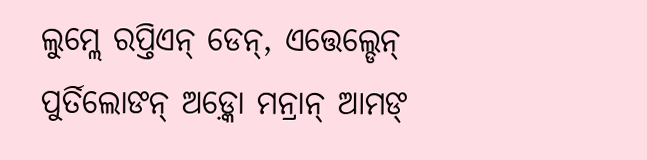ଲୁମ୍ଲେ ରପ୍ତିଏନ୍ ଡେନ୍, ଏତ୍ତେଲ୍ଡେନ୍ ପୁର୍ତିଲୋଙନ୍ ଅଡ଼୍କୋ ମନ୍ରାନ୍ ଆମଙ୍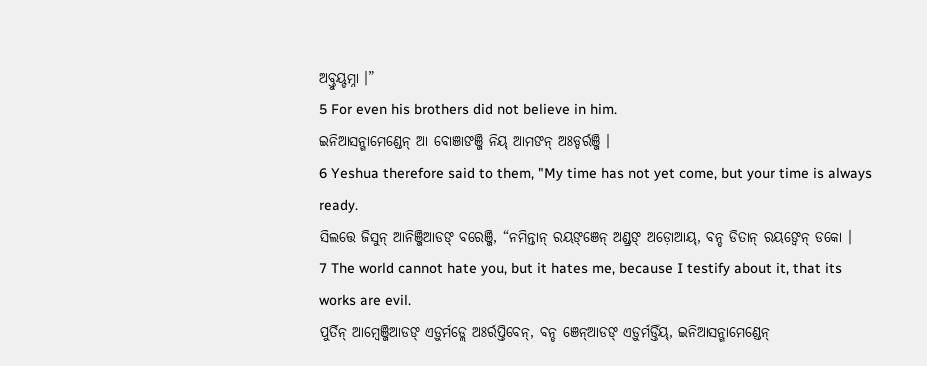ଅବ୍ତୁୟ୍ଡମ୍ନା ।”
5 For even his brothers did not believe in him.
ଇନିଆସନ୍ଗାମେଣ୍ଡେନ୍ ଆ ବୋଞାଙଞ୍ଜି ନିୟ୍ ଆମଙନ୍ ଅଃଡ୍ଡର୍ରଞ୍ଜି ।
6 Yeshua therefore said to them, "My time has not yet come, but your time is always ready.
ସିଲତ୍ତେ ଜିସୁନ୍ ଆନିଞ୍ଜିଆଡଙ୍ ବରେଞ୍ଜି, “ନମିନ୍ତାନ୍ ରୟଙ୍ଞେନ୍ ଅଣ୍ଡ୍ରଙ୍ ଅଡ଼ୋଆୟ୍, ବନ୍ଡ ଡିତାନ୍ ରୟଙ୍ବେନ୍ ଡକୋ ।
7 The world cannot hate you, but it hates me, because I testify about it, that its works are evil.
ପୁର୍ତିନ୍ ଆମ୍ୱେଞ୍ଜିଆଡଙ୍ ଏଡ଼ୁର୍ମଡ୍ଲେ ଅଃର୍ରପ୍ତିବେନ୍, ବନ୍ଡ ଞେନ୍ଆଡଙ୍ ଏଡ଼ୁର୍ମଡ୍ତିଁୟ୍, ଇନିଆସନ୍ଗାମେଣ୍ଡେନ୍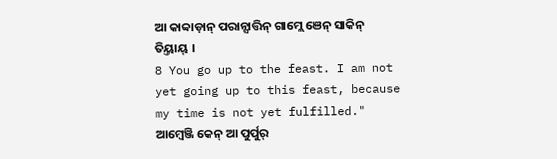ଆ କାବ୍ବାଡ଼ାନ୍ ପରାନ୍ସାତ୍ତିନ୍ ଗାମ୍ଲେ ଞେନ୍ ସାକିନ୍ ତିୟ୍ତାୟ୍ ।
8 You go up to the feast. I am not yet going up to this feast, because my time is not yet fulfilled."
ଆମ୍ୱେଞ୍ଜି କେନ୍ ଆ ପୁର୍ପୁର୍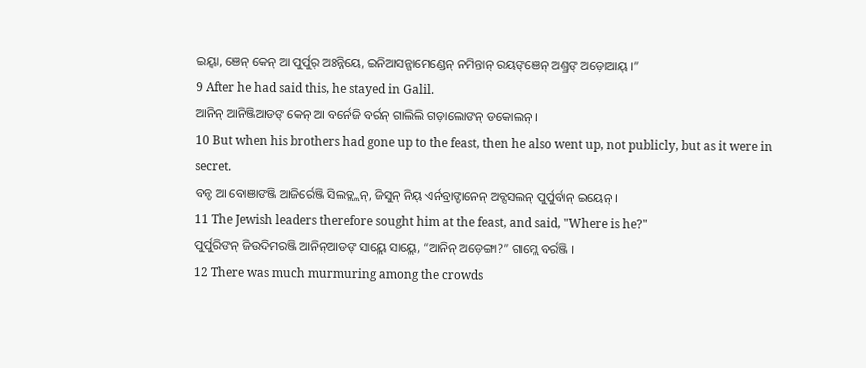ଇୟ୍ବା, ଞେନ୍ କେନ୍ ଆ ପୁର୍ପୁର୍ ଅଃନ୍ନିୟେ, ଇନିଆସନ୍ଗାମେଣ୍ଡେନ୍ ନମିନ୍ତାନ୍ ରୟଙ୍ଞେନ୍ ଅଣ୍ଡ୍ରଙ୍ ଅଡ଼ୋଆୟ୍ ।”
9 After he had said this, he stayed in Galil.
ଆନିନ୍ ଆନିଞ୍ଜିଆଡଙ୍ କେନ୍ ଆ ବର୍ନେଜି ବର୍ରନ୍ ଗାଲିଲି ଗଡ଼ାଲୋଙନ୍ ଡକୋଲନ୍ ।
10 But when his brothers had gone up to the feast, then he also went up, not publicly, but as it were in secret.
ବନ୍ଡ ଆ ବୋଞାଙଞ୍ଜି ଆଜିର୍ରେଞ୍ଜି ସିଲଡ୍ଲ୍ଲନ୍, ଜିସୁନ୍ ନିୟ୍ ଏର୍ନବ୍ରାଙ୍ଡାନେନ୍ ଅବ୍ସସଲନ୍ ପୁର୍ପୁର୍ବାନ୍ ଇୟେନ୍ ।
11 The Jewish leaders therefore sought him at the feast, and said, "Where is he?"
ପୁର୍ପୁରିଙନ୍ ଜିଉଦିମରଞ୍ଜି ଆନିନ୍ଆଡଙ୍ ସାୟ୍ଲେ ସାୟ୍ଲେ, “ଆନିନ୍ ଅଡ଼େଙ୍ଗା?” ଗାମ୍ଲେ ବର୍ରଞ୍ଜି ।
12 There was much murmuring among the crowds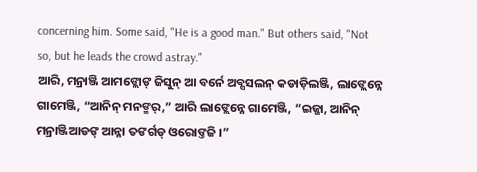concerning him. Some said, "He is a good man." But others said, "Not so, but he leads the crowd astray."
ଆରି, ମନ୍ରାଞ୍ଜି ଆମଙ୍ଲୋଙ୍ ଜିସୁନ୍ ଆ ବର୍ନେ ଅବ୍ସସଲନ୍ କଡାଡ଼ିଲଞ୍ଜି, ଲାଙ୍ଲେନ୍ନେ ଗାମେଞ୍ଜି, “ଆନିନ୍ ମନଙ୍ମର୍,” ଆରି ଲାଙ୍ଲେନ୍ନେ ଗାମେଞ୍ଜି, “ଇଜ୍ଜା, ଆନିନ୍ ମନ୍ରାଞ୍ଜିଆଡଙ୍ ଆନ୍ନା ତଙର୍ଗଡ୍ ଓରୋଙ୍ତଜି ।”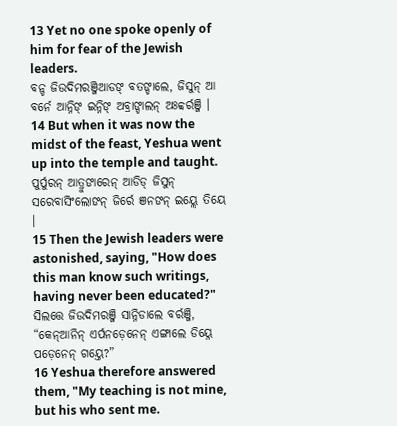13 Yet no one spoke openly of him for fear of the Jewish leaders.
ବନ୍ଡ ଜିଉଦିମରଞ୍ଜିଆଡଙ୍ ବତଙ୍ଡାଲେ, ଜିସୁନ୍ ଆ ବର୍ନେ ଆନ୍ନିଙ୍ ଇନ୍ନିଙ୍ ଅବ୍ରାଙ୍ଡାଲନ୍ ଅଃବ୍ବର୍ରଞ୍ଜି ।
14 But when it was now the midst of the feast, Yeshua went up into the temple and taught.
ପୁର୍ପୁରନ୍ ଆତ୍ରୁଙାରେନ୍ ଆଡିଡ୍ ଜିସୁନ୍ ସରେବାସିଂଲୋଙନ୍ ଜିର୍ରେ ଞନଙନ୍ ଇୟ୍ଲେ ତିୟେ ।
15 Then the Jewish leaders were astonished, saying, "How does this man know such writings, having never been educated?"
ସିଲତ୍ତେ ଜିଉଦିମରଞ୍ଜି ସାନ୍ନିଡାଲେ ବର୍ରଞ୍ଜି, “କେନ୍ଆନିନ୍ ଏର୍ପନଡ଼େନେନ୍ ଏଙ୍ଗାଲେ ଡିୟ୍ନେ ପଡ଼େନେନ୍ ଗୟ୍ତେ?”
16 Yeshua therefore answered them, "My teaching is not mine, but his who sent me.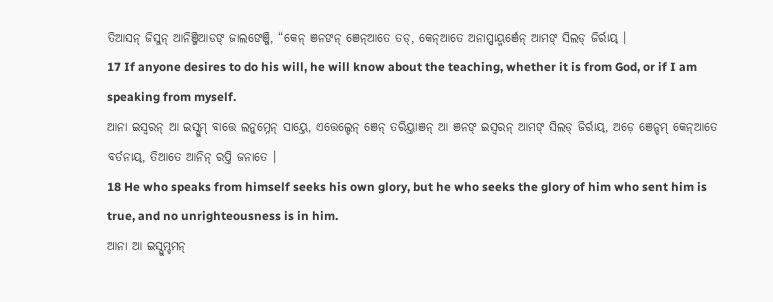ତିଆସନ୍ ଜିସୁନ୍ ଆନିଞ୍ଜିଆଡଙ୍ ଜାଲଙେଞ୍ଜି, “କେନ୍ ଞନଙନ୍ ଞେନ୍ଆତେ ତଡ୍, କେନ୍ଆତେ ଅନାପ୍ପାୟ୍ମର୍ଞେନ୍ ଆମଙ୍ ସିଲଡ୍ ଜିର୍ରାୟ୍ ।
17 If anyone desires to do his will, he will know about the teaching, whether it is from God, or if I am speaking from myself.
ଆନା ଇସ୍ୱରନ୍ ଆ ଇସ୍ସୁମ୍ ବାତ୍ତେ ଲନୁମ୍ନେନ୍ ସାୟ୍ତେ, ଏତ୍ତେଲ୍ଡେନ୍ ଞେନ୍ ତରିୟ୍ତାଞନ୍ ଆ ଞନଙ୍ ଇସ୍ୱରନ୍ ଆମଙ୍ ସିଲଡ୍ ଜିର୍ରାୟ୍, ଅଡ଼େ ଞେନ୍ଡମ୍ କେନ୍ଆତେ ବର୍ତନାୟ୍, ତିଆତେ ଆନିନ୍ ରପ୍ତି ଜନାତେ ।
18 He who speaks from himself seeks his own glory, but he who seeks the glory of him who sent him is true, and no unrighteousness is in him.
ଆନା ଆ ଇସ୍ସୁମ୍ଡମନ୍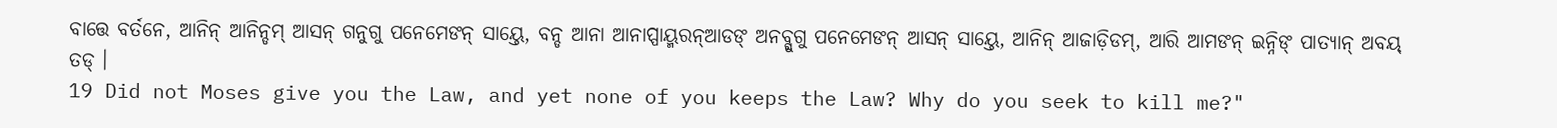ବାତ୍ତେ ବର୍ତନେ, ଆନିନ୍ ଆନିନ୍ଡମ୍ ଆସନ୍ ଗନୁଗୁ ପନେମେଙନ୍ ସାୟ୍ତେ, ବନ୍ଡ ଆନା ଆନାପ୍ପାୟ୍ମରନ୍ଆଡଙ୍ ଅନବ୍ଗୁଗୁ ପନେମେଙନ୍ ଆସନ୍ ସାୟ୍ତେ, ଆନିନ୍ ଆଜାଡ଼ିଡମ୍, ଆରି ଆମଙନ୍ ଇନ୍ନିଙ୍ ପାତ୍ୟାନ୍ ଅବୟ୍ ତଡ୍ ।
19 Did not Moses give you the Law, and yet none of you keeps the Law? Why do you seek to kill me?"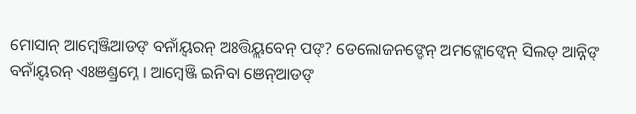ମୋସାନ୍ ଆମ୍ୱେଞ୍ଜିଆଡଙ୍ ବନାଁୟ୍ବରନ୍ ଅଃତ୍ତିୟ୍ଲବେନ୍ ପଙ୍? ଡେଲୋଜନଙ୍ଡେନ୍ ଅମଙ୍ଲୋଙ୍ବେନ୍ ସିଲଡ୍ ଆନ୍ନିଙ୍ ବନାଁୟ୍ବରନ୍ ଏଃଞଣ୍ଡ୍ରମ୍ନେ । ଆମ୍ୱେଞ୍ଜି ଇନିବା ଞେନ୍ଆଡଙ୍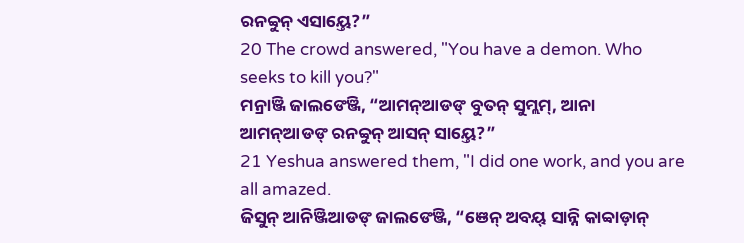ରନବ୍ବୁନ୍ ଏସାୟ୍ତେ?”
20 The crowd answered, "You have a demon. Who seeks to kill you?"
ମନ୍ରାଞ୍ଜି ଜାଲଙେଞ୍ଜି, “ଆମନ୍ଆଡଙ୍ ବୁତନ୍ ସୁମ୍ଲମ୍, ଆନା ଆମନ୍ଆଡଙ୍ ରନବ୍ବୁନ୍ ଆସନ୍ ସାୟ୍ତେ?”
21 Yeshua answered them, "I did one work, and you are all amazed.
ଜିସୁନ୍ ଆନିଞ୍ଜିଆଡଙ୍ ଜାଲଙେଞ୍ଜି, “ଞେନ୍ ଅବୟ୍ ସାନ୍ନି କାବ୍ବାଡ଼ାନ୍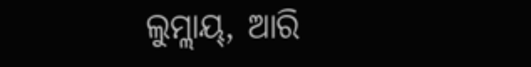ଲୁମ୍ଲାୟ୍, ଆରି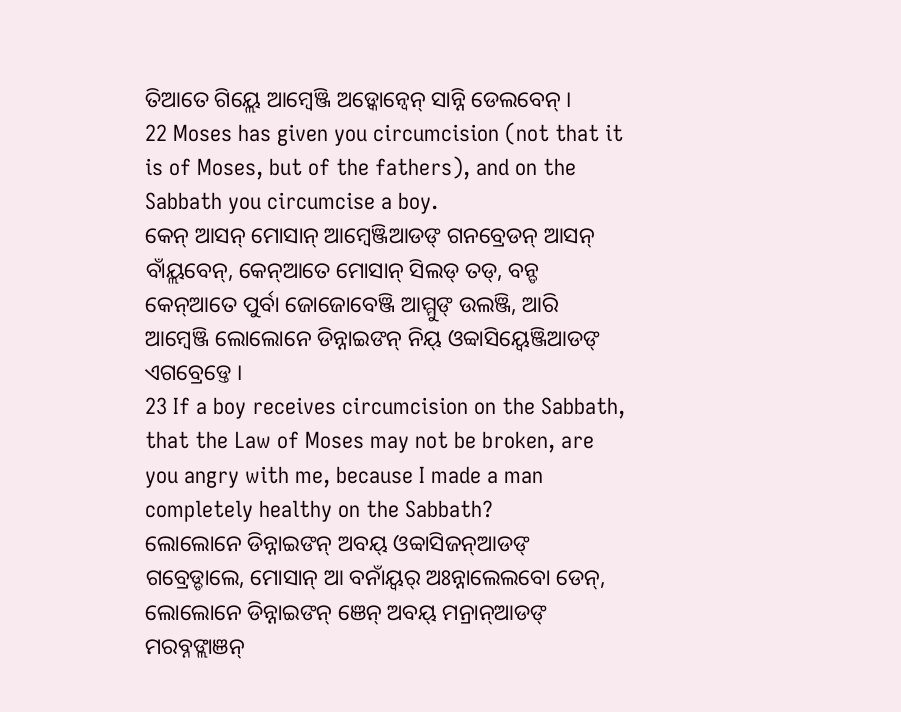ତିଆତେ ଗିୟ୍ଲେ ଆମ୍ୱେଞ୍ଜି ଅଡ଼୍କୋନ୍ବେନ୍ ସାନ୍ନି ଡେଲବେନ୍ ।
22 Moses has given you circumcision (not that it is of Moses, but of the fathers), and on the Sabbath you circumcise a boy.
କେନ୍ ଆସନ୍ ମୋସାନ୍ ଆମ୍ୱେଞ୍ଜିଆଡଙ୍ ଗନବ୍ରେଡନ୍ ଆସନ୍ ବାଁୟ୍ଲବେନ୍, କେନ୍ଆତେ ମୋସାନ୍ ସିଲଡ୍ ତଡ୍, ବନ୍ଡ କେନ୍ଆତେ ପୁର୍ବା ଜୋଜୋବେଞ୍ଜି ଆମ୍ମୁଙ୍ ଉଲଞ୍ଜି, ଆରି ଆମ୍ୱେଞ୍ଜି ଲୋଲୋନେ ଡିନ୍ନାଇଙନ୍ ନିୟ୍ ଓବ୍ବାସିୟ୍ବେଞ୍ଜିଆଡଙ୍ ଏଗବ୍ରେଡ୍ତେ ।
23 If a boy receives circumcision on the Sabbath, that the Law of Moses may not be broken, are you angry with me, because I made a man completely healthy on the Sabbath?
ଲୋଲୋନେ ଡିନ୍ନାଇଙନ୍ ଅବୟ୍ ଓବ୍ବାସିଜନ୍ଆଡଙ୍ ଗବ୍ରେଡ୍ଡାଲେ, ମୋସାନ୍ ଆ ବନାଁୟ୍ବର୍ ଅଃନ୍ନାଲେଲବୋ ଡେନ୍, ଲୋଲୋନେ ଡିନ୍ନାଇଙନ୍ ଞେନ୍ ଅବୟ୍ ମନ୍ରାନ୍ଆଡଙ୍ ମରବ୍ନଙ୍ଲାଞନ୍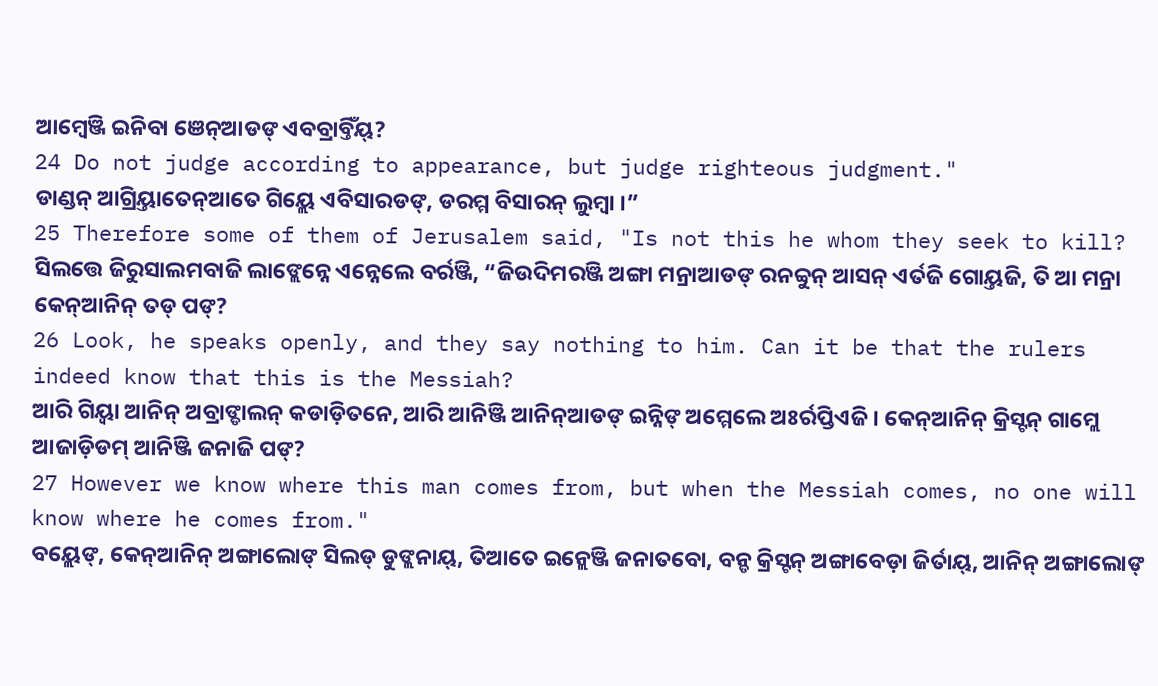ଆମ୍ୱେଞ୍ଜି ଇନିବା ଞେନ୍ଆଡଙ୍ ଏବବ୍ରାବ୍ତିଁୟ୍?
24 Do not judge according to appearance, but judge righteous judgment."
ଡାଣ୍ଡନ୍ ଆଗ୍ରିୟ୍ତାତେନ୍ଆତେ ଗିୟ୍ଲେ ଏବିସାରଡଙ୍, ଡରମ୍ମ ବିସାରନ୍ ଲୁମ୍ବା ।”
25 Therefore some of them of Jerusalem said, "Is not this he whom they seek to kill?
ସିଲତ୍ତେ ଜିରୁସାଲମବାଜି ଲାଙ୍ଲେନ୍ନେ ଏନ୍ନେଲେ ବର୍ରଞ୍ଜି, “ଜିଉଦିମରଞ୍ଜି ଅଙ୍ଗା ମନ୍ରାଆଡଙ୍ ରନବ୍ବୁନ୍ ଆସନ୍ ଏର୍ତଜି ଗୋୟ୍ତଜି, ତି ଆ ମନ୍ରା କେନ୍ଆନିନ୍ ତଡ୍ ପଙ୍?
26 Look, he speaks openly, and they say nothing to him. Can it be that the rulers indeed know that this is the Messiah?
ଆରି ଗିୟ୍ବା ଆନିନ୍ ଅବ୍ରାଙ୍ଡାଲନ୍ କଡାଡ଼ିତନେ, ଆରି ଆନିଞ୍ଜି ଆନିନ୍ଆଡଙ୍ ଇନ୍ନିଙ୍ ଅମ୍ମେଲେ ଅଃର୍ରପ୍ତିଏଜି । କେନ୍ଆନିନ୍ କ୍ରିସ୍ଟନ୍ ଗାମ୍ଲେ ଆଜାଡ଼ିଡମ୍ ଆନିଞ୍ଜି ଜନାଜି ପଙ୍?
27 However we know where this man comes from, but when the Messiah comes, no one will know where he comes from."
ବୟ୍ଲେଙ୍, କେନ୍ଆନିନ୍ ଅଙ୍ଗାଲୋଙ୍ ସିଲଡ୍ ଡୁଙ୍ଲନାୟ୍, ତିଆତେ ଇନ୍ଲେଞ୍ଜି ଜନାତବୋ, ବନ୍ଡ କ୍ରିସ୍ଟନ୍ ଅଙ୍ଗାବେଡ଼ା ଜିର୍ତାୟ୍, ଆନିନ୍ ଅଙ୍ଗାଲୋଙ୍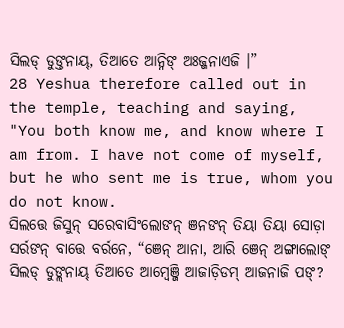ସିଲଡ୍ ଡୁଙ୍ତନାୟ୍, ତିଆତେ ଆନ୍ନିଙ୍ ଅଃଜ୍ଜନାଏଜି ।”
28 Yeshua therefore called out in the temple, teaching and saying, "You both know me, and know where I am from. I have not come of myself, but he who sent me is true, whom you do not know.
ସିଲତ୍ତେ ଜିସୁନ୍ ସରେବାସିଂଲୋଙନ୍ ଞନଙନ୍ ତିୟା ତିୟା ସୋଡ଼ା ସର୍ରଙନ୍ ବାତ୍ତେ ବର୍ରନେ, “ଞେନ୍ ଆନା, ଆରି ଞେନ୍ ଅଙ୍ଗାଲୋଙ୍ ସିଲଡ୍ ଡୁଙ୍ଲନାୟ୍ ତିଆତେ ଆମ୍ୱେଞ୍ଜି ଆଜାଡ଼ିଡମ୍ ଆଜନାଜି ପଙ୍?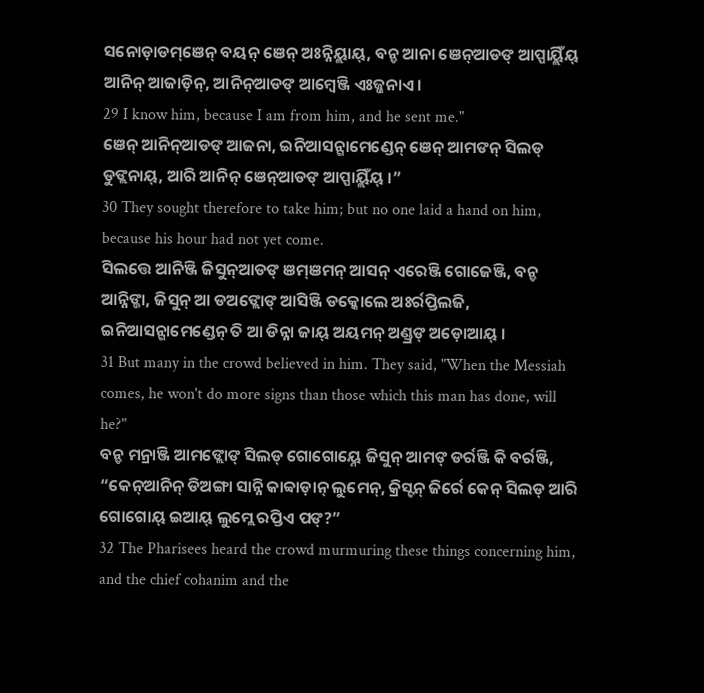ସନୋଡ଼ାଡମ୍ଞେନ୍ ବୟନ୍ ଞେନ୍ ଅଃନ୍ନିୟ୍ଲାୟ୍, ବନ୍ଡ ଆନା ଞେନ୍ଆଡଙ୍ ଆପ୍ପାୟ୍ଲିଁୟ୍ ଆନିନ୍ ଆଜାଡ଼ିନ୍, ଆନିନ୍ଆଡଙ୍ ଆମ୍ୱେଞ୍ଜି ଏଃଜ୍ଜନାଏ ।
29 I know him, because I am from him, and he sent me."
ଞେନ୍ ଆନିନ୍ଆଡଙ୍ ଆଜନା, ଇନିଆସନ୍ଗାମେଣ୍ଡେନ୍ ଞେନ୍ ଆମଙନ୍ ସିଲଡ୍ ଡୁଙ୍ଲନାୟ୍, ଆରି ଆନିନ୍ ଞେନ୍ଆଡଙ୍ ଆପ୍ପାୟ୍ଲିଁୟ୍ ।”
30 They sought therefore to take him; but no one laid a hand on him, because his hour had not yet come.
ସିଲତ୍ତେ ଆନିଞ୍ଜି ଜିସୁନ୍ଆଡଙ୍ ଞମ୍ଞମନ୍ ଆସନ୍ ଏରେଞ୍ଜି ଗୋଜେଞ୍ଜି, ବନ୍ଡ ଆନ୍ନିଙ୍ଜା, ଜିସୁନ୍ ଆ ଡଅଙ୍ଲୋଙ୍ ଆସିଞ୍ଜି ଡକ୍କୋଲେ ଅଃର୍ରପ୍ତିଲଜି, ଇନିଆସନ୍ଗାମେଣ୍ଡେନ୍ ତି ଆ ଡିନ୍ନା ଜାୟ୍ ଅୟମନ୍ ଅଣ୍ଡ୍ରଙ୍ ଅଡ଼ୋଆୟ୍ ।
31 But many in the crowd believed in him. They said, "When the Messiah comes, he won't do more signs than those which this man has done, will he?"
ବନ୍ଡ ମନ୍ରାଞ୍ଜି ଆମଙ୍ଲୋଙ୍ ସିଲଡ୍ ଗୋଗୋୟ୍ନେ ଜିସୁନ୍ ଆମଙ୍ ଡର୍ରଞ୍ଜି କି ବର୍ରଞ୍ଜି, “କେନ୍ଆନିନ୍ ଡିଅଙ୍ଗା ସାନ୍ନି କାବ୍ବାଡ଼ାନ୍ ଲୁମେନ୍, କ୍ରିସ୍ଟନ୍ ଜିର୍ରେ କେନ୍ ସିଲଡ୍ ଆରି ଗୋଗୋୟ୍ ଇଆୟ୍ ଲୁମ୍ଲେ ରପ୍ତିଏ ପଙ୍?”
32 The Pharisees heard the crowd murmuring these things concerning him, and the chief cohanim and the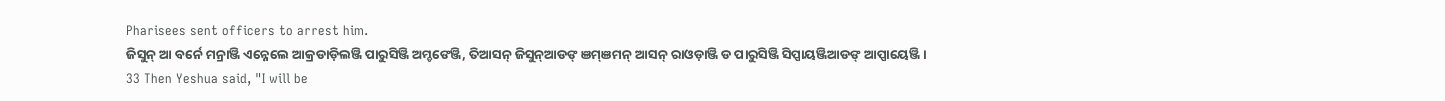Pharisees sent officers to arrest him.
ଜିସୁନ୍ ଆ ବର୍ନେ ମନ୍ରାଞ୍ଜି ଏନ୍ନେଲେ ଆକ୍ରଡାଡ଼ିଲଞ୍ଜି ପାରୁସିଞ୍ଜି ଅମ୍ଡଙେଞ୍ଜି, ତିଆସନ୍ ଜିସୁନ୍ଆଡଙ୍ ଞମ୍ଞମନ୍ ଆସନ୍ ରାଓଡ଼ାଞ୍ଜି ଡ ପାରୁସିଞ୍ଜି ସିପ୍ପାୟଞ୍ଜିଆଡଙ୍ ଆପ୍ପାୟେଞ୍ଜି ।
33 Then Yeshua said, "I will be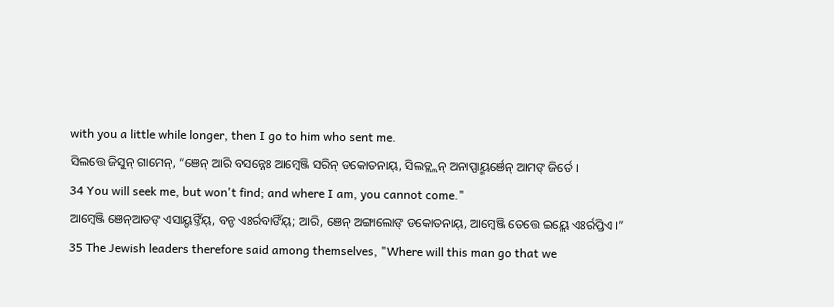with you a little while longer, then I go to him who sent me.
ସିଲତ୍ତେ ଜିସୁନ୍ ଗାମେନ୍, “ଞେନ୍ ଆରି ବସନ୍ନେଃ ଆମ୍ୱେଞ୍ଜି ସରିନ୍ ଡକୋତନାୟ୍, ସିଲଡ୍ଲ୍ଲନ୍ ଅନାପ୍ପାୟ୍ମର୍ଞେନ୍ ଆମଙ୍ ଜିର୍ତେ ।
34 You will seek me, but won't find; and where I am, you cannot come."
ଆମ୍ୱେଞ୍ଜି ଞେନ୍ଆଡଙ୍ ଏସାୟ୍ଡଙ୍ତିଁୟ୍, ବନ୍ଡ ଏଃର୍ରବାଙିଁୟ୍; ଆରି, ଞେନ୍ ଅଙ୍ଗାଲୋଙ୍ ଡକୋତନାୟ୍, ଆମ୍ୱେଞ୍ଜି ତେତ୍ତେ ଇୟ୍ଲେ ଏଃର୍ରପ୍ତିଏ ।”
35 The Jewish leaders therefore said among themselves, "Where will this man go that we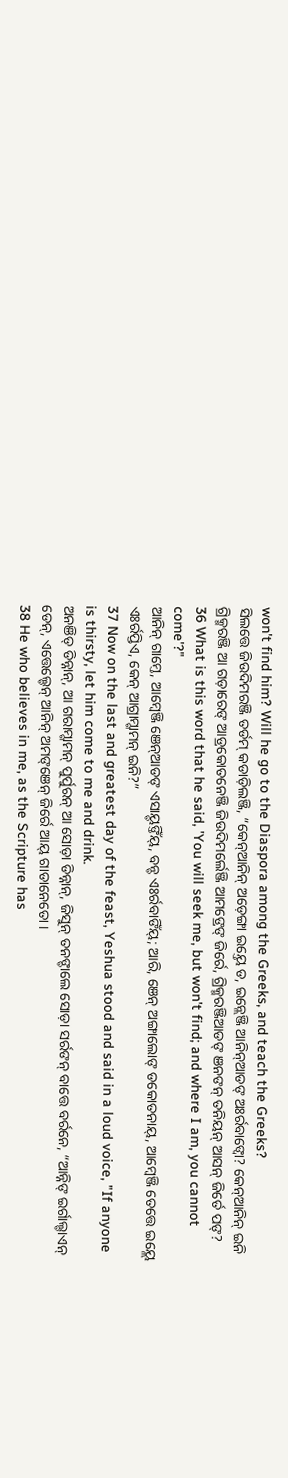won't find him? Will he go to the Diaspora among the Greeks, and teach the Greeks?
ସିଲତ୍ତେ ଜିଉଦିମରଞ୍ଜି ତର୍ଡମ୍ କଡାଡ଼ିଲଞ୍ଜି, “କେନ୍ଆନିନ୍ ଅଡ଼େଙ୍ଗା ଇୟ୍ତେ ଡ, ଇନ୍ଲେଞ୍ଜି ଆନିନ୍ଆଡଙ୍ ଅଃର୍ରବାଙ୍ବୋ? କେନ୍ଆନିନ୍ ଇନି ଗ୍ରିକ୍ମରଞ୍ଜି ଆ ଗଡ଼ାରେଙ୍ ଆଡ୍ରକୋତନେଞ୍ଜି ଜିଉଦିମର୍ଲେଞ୍ଜି ଆମଙ୍ରେଙ୍ ଜିର୍ରେ, ଗ୍ରିକ୍ମରଞ୍ଜିଆଡଙ୍ ଞନଙନ୍ ତନିୟନ୍ ଆସନ୍ ଜିର୍ତେ ପଙ୍?
36 What is this word that he said, 'You will seek me, but won't find; and where I am, you cannot come'?"
ଆନିନ୍ ଗାମ୍ତେ, ଆମ୍ୱେଞ୍ଜି ଞେନ୍ଆଡଙ୍ ଏସାୟ୍ଡଙ୍ତିଁୟ୍, ବନ୍ଡ ଏଃର୍ରବାଙିଁୟ୍; ଆରି, ଞେନ୍ ଅଙ୍ଗାଲୋଙ୍ ଡକୋତନାୟ୍, ଆମ୍ୱେଞ୍ଜି ତେତ୍ତେ ଇୟ୍ଲେ ଏଃର୍ରପ୍ତିଏ, କେନ୍ ଆଗ୍ରାମ୍ଗାମନ୍ ଇନି?”
37 Now on the last and greatest day of the feast, Yeshua stood and said in a loud voice, "If anyone is thirsty, let him come to me and drink.
ଅନଞିଡ୍ ଡିନ୍ନାନ୍, ଆ ଗରାମ୍ଗାମନ୍ ପୁର୍ପୁରନ୍ ଆ ସୋଡ଼ା ଡିନ୍ନାନ୍, ଜିସୁନ୍ ତନଙ୍ଡାଲେ ସୋଡ଼ା ସର୍ରଙନ୍ ବାତ୍ତେ ବର୍ରନେ, “ଆନ୍ନିଙ୍ ଇର୍ଗାଲ୍ଡାଏନ୍ ଡେନ୍, ଏତ୍ତେଲ୍ଡେନ୍ ଆନିନ୍ ଅମଙ୍ଞେନ୍ ଜିର୍ରେ ଆୟ୍ ଗାଡାନେତୋ ।
38 He who believes in me, as the Scripture has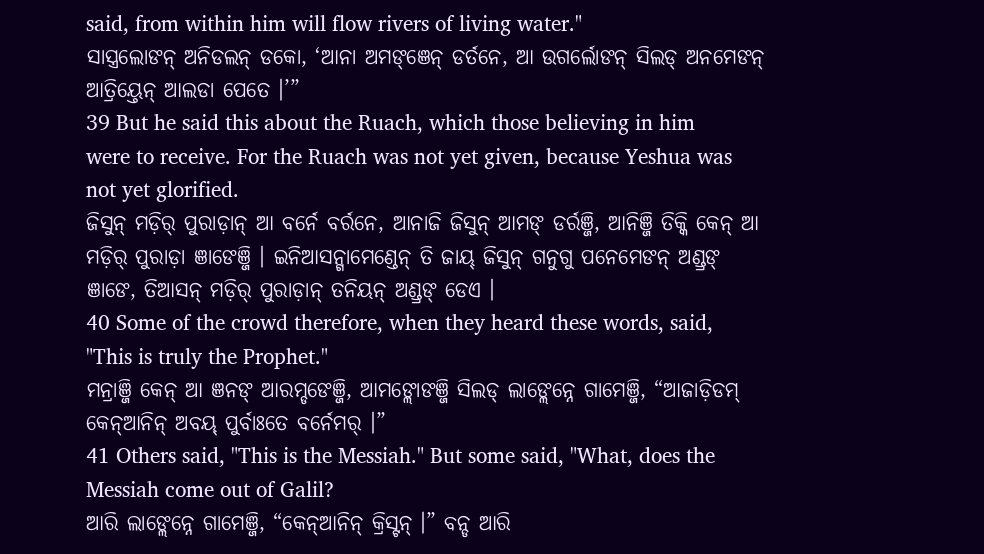said, from within him will flow rivers of living water."
ସାସ୍ତ୍ରଲୋଙନ୍ ଅନିଡଲନ୍ ଡକୋ, ‘ଆନା ଅମଙ୍ଞେନ୍ ଡର୍ତନେ, ଆ ଉଗର୍ଲୋଙନ୍ ସିଲଡ୍ ଅନମେଙନ୍ ଆତ୍ରିୟ୍ତେନ୍ ଆଲଡା ପେତେ ।’”
39 But he said this about the Ruach, which those believing in him were to receive. For the Ruach was not yet given, because Yeshua was not yet glorified.
ଜିସୁନ୍ ମଡ଼ିର୍ ପୁରାଡ଼ାନ୍ ଆ ବର୍ନେ ବର୍ରନେ, ଆନାଜି ଜିସୁନ୍ ଆମଙ୍ ଡର୍ରଞ୍ଜି, ଆନିଞ୍ଜି ତିକ୍କି କେନ୍ ଆ ମଡ଼ିର୍ ପୁରାଡ଼ା ଞାଙେଞ୍ଜି । ଇନିଆସନ୍ଗାମେଣ୍ଡେନ୍ ତି ଜାୟ୍ ଜିସୁନ୍ ଗନୁଗୁ ପନେମେଙନ୍ ଅଣ୍ଡ୍ରଙ୍ ଞାଙେ, ତିଆସନ୍ ମଡ଼ିର୍ ପୁରାଡ଼ାନ୍ ତନିୟନ୍ ଅଣ୍ଡ୍ରଙ୍ ଡେଏ ।
40 Some of the crowd therefore, when they heard these words, said, "This is truly the Prophet."
ମନ୍ରାଞ୍ଜି କେନ୍ ଆ ଞନଙ୍ ଆରମ୍ଡଙେଞ୍ଜି, ଆମଙ୍ଲୋଙଞ୍ଜି ସିଲଡ୍ ଲାଙ୍ଲେନ୍ନେ ଗାମେଞ୍ଜି, “ଆଜାଡ଼ିଡମ୍ କେନ୍ଆନିନ୍ ଅବୟ୍ ପୁର୍ବାଃତେ ବର୍ନେମର୍ ।”
41 Others said, "This is the Messiah." But some said, "What, does the Messiah come out of Galil?
ଆରି ଲାଙ୍ଲେନ୍ନେ ଗାମେଞ୍ଜି, “କେନ୍ଆନିନ୍ କ୍ରିସ୍ଟନ୍ ।” ବନ୍ଡ ଆରି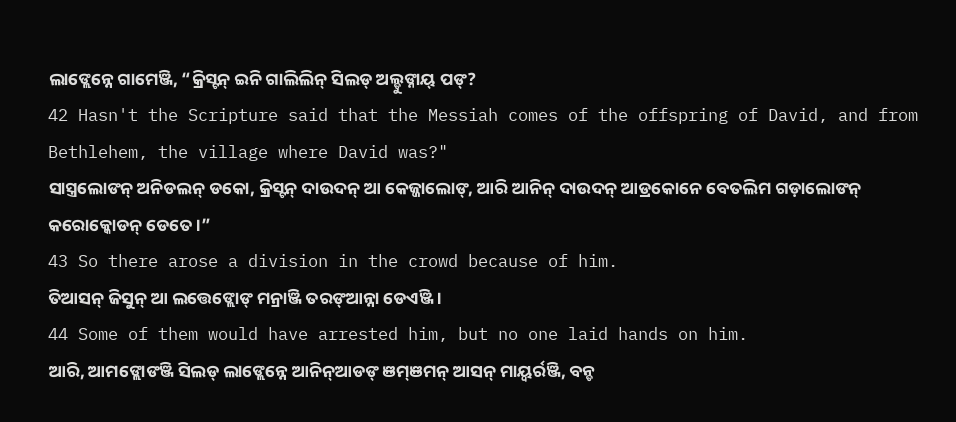ଲାଙ୍ଲେନ୍ନେ ଗାମେଞ୍ଜି, “କ୍ରିସ୍ଟନ୍ ଇନି ଗାଲିଲିନ୍ ସିଲଡ୍ ଅଲ୍ଡୁଙ୍ନାୟ୍ ପଙ୍?
42 Hasn't the Scripture said that the Messiah comes of the offspring of David, and from Bethlehem, the village where David was?"
ସାସ୍ତ୍ରଲୋଙନ୍ ଅନିଡଲନ୍ ଡକୋ, କ୍ରିସ୍ଟନ୍ ଦାଉଦନ୍ ଆ କେଜ୍ଜାଲୋଙ୍, ଆରି ଆନିନ୍ ଦାଉଦନ୍ ଆଡ୍ରକୋନେ ବେତଲିମ ଗଡ଼ାଲୋଙନ୍ କରୋକ୍କୋଡନ୍ ଡେତେ ।”
43 So there arose a division in the crowd because of him.
ତିଆସନ୍ ଜିସୁନ୍ ଆ ଲତ୍ତେଙ୍ଲୋଙ୍ ମନ୍ରାଞ୍ଜି ତରଙ୍ଆନ୍ନା ଡେଏଞ୍ଜି ।
44 Some of them would have arrested him, but no one laid hands on him.
ଆରି, ଆମଙ୍ଲୋଙଞ୍ଜି ସିଲଡ୍ ଲାଙ୍ଲେନ୍ନେ ଆନିନ୍ଆଡଙ୍ ଞମ୍ଞମନ୍ ଆସନ୍ ମାୟ୍ବର୍ରଞ୍ଜି, ବନ୍ଡ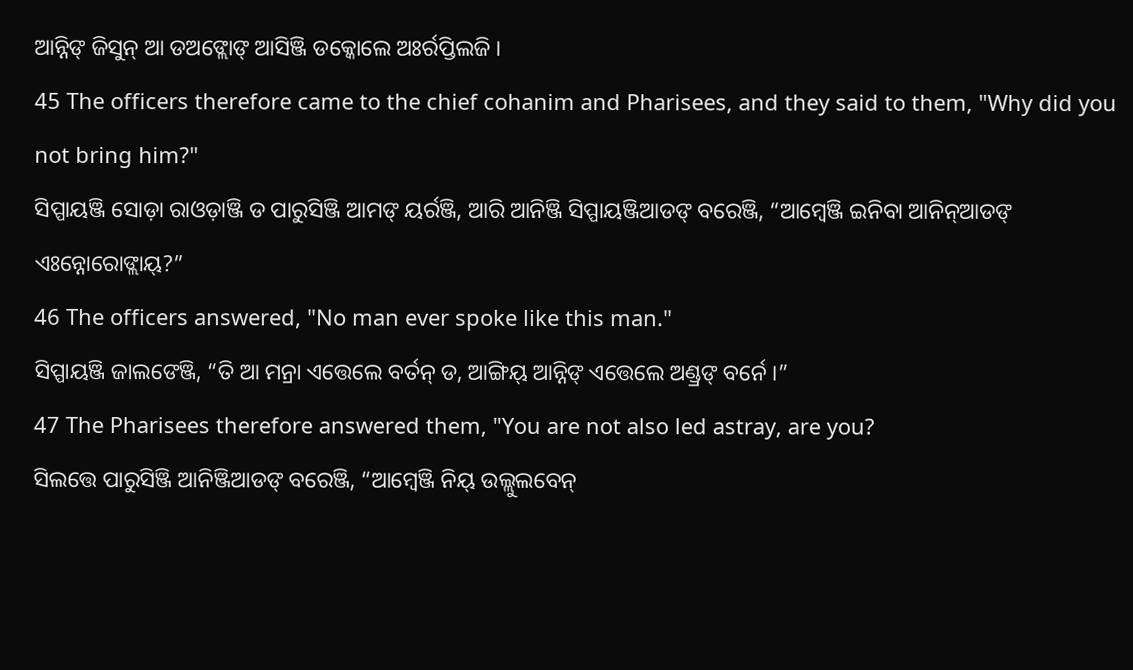ଆନ୍ନିଙ୍ ଜିସୁନ୍ ଆ ଡଅଙ୍ଲୋଙ୍ ଆସିଞ୍ଜି ଡକ୍କୋଲେ ଅଃର୍ରପ୍ତିଲଜି ।
45 The officers therefore came to the chief cohanim and Pharisees, and they said to them, "Why did you not bring him?"
ସିପ୍ପାୟଞ୍ଜି ସୋଡ଼ା ରାଓଡ଼ାଞ୍ଜି ଡ ପାରୁସିଞ୍ଜି ଆମଙ୍ ୟର୍ରଞ୍ଜି, ଆରି ଆନିଞ୍ଜି ସିପ୍ପାୟଞ୍ଜିଆଡଙ୍ ବରେଞ୍ଜି, “ଆମ୍ୱେଞ୍ଜି ଇନିବା ଆନିନ୍ଆଡଙ୍ ଏଃନ୍ନୋରୋଙ୍ଲାୟ୍?”
46 The officers answered, "No man ever spoke like this man."
ସିପ୍ପାୟଞ୍ଜି ଜାଲଙେଞ୍ଜି, “ତି ଆ ମନ୍ରା ଏତ୍ତେଲେ ବର୍ତନ୍ ଡ, ଆଙ୍ଗିୟ୍ ଆନ୍ନିଙ୍ ଏତ୍ତେଲେ ଅଣ୍ଡ୍ରଙ୍ ବର୍ନେ ।”
47 The Pharisees therefore answered them, "You are not also led astray, are you?
ସିଲତ୍ତେ ପାରୁସିଞ୍ଜି ଆନିଞ୍ଜିଆଡଙ୍ ବରେଞ୍ଜି, “ଆମ୍ୱେଞ୍ଜି ନିୟ୍ ଉଲ୍ଲୁଲବେନ୍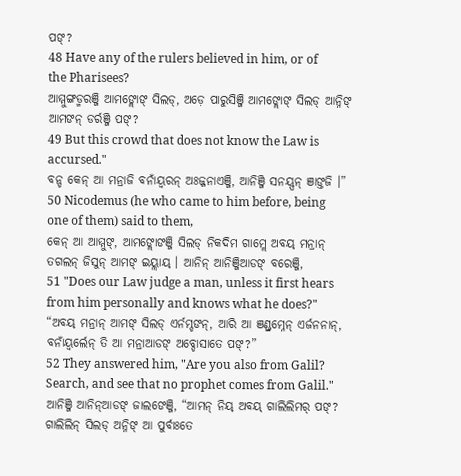ପଙ୍?
48 Have any of the rulers believed in him, or of the Pharisees?
ଆମ୍ମୁଙ୍ଗଡ୍ମରଞ୍ଜି ଆମଙ୍ଲୋଙ୍ ସିଲଡ୍, ଅଡ଼େ ପାରୁସିଞ୍ଜି ଆମଙ୍ଲୋଙ୍ ସିଲଡ୍ ଆନ୍ନିଙ୍ ଆମଙନ୍ ଡର୍ରଞ୍ଜି ପଙ୍?
49 But this crowd that does not know the Law is accursed."
ବନ୍ଡ କେନ୍ ଆ ମନ୍ରାଜି ବନାଁୟ୍ବରନ୍ ଅଃଜ୍ଜନାଏଞ୍ଜି, ଆନିଞ୍ଜି ସନୟ୍ପନ୍ ଞାଙ୍ତଜି ।”
50 Nicodemus (he who came to him before, being one of them) said to them,
କେନ୍ ଆ ଆମ୍ମୁଙ୍, ଆମଙ୍ଲୋଙଞ୍ଜି ସିଲଡ୍ ନିକଦିମ ଗାମ୍ଲେ ଅବୟ୍ ମନ୍ରାନ୍ ତଗଲନ୍ ଜିସୁନ୍ ଆମଙ୍ ଇୟ୍ଲାୟ୍ । ଆନିନ୍ ଆନିଞ୍ଜିଆଡଙ୍ ବରେଞ୍ଜି,
51 "Does our Law judge a man, unless it first hears from him personally and knows what he does?"
“ଅବୟ୍ ମନ୍ରାନ୍ ଆମଙ୍ ସିଲଡ୍ ଏର୍ନମ୍ଡଙନ୍, ଆରି ଆ ଞଣ୍ଡ୍ରମ୍ନେନ୍ ଏର୍ଜନନାନ୍, ବନାଁୟ୍ବର୍ଲେନ୍ ତି ଆ ମନ୍ରାଆଡଙ୍ ଅବ୍ଡୋସାତେ ପଙ୍?”
52 They answered him, "Are you also from Galil? Search, and see that no prophet comes from Galil."
ଆନିଞ୍ଜି ଆନିନ୍ଆଡଙ୍ ଜାଲଙେଞ୍ଜି, “ଆମନ୍ ନିୟ୍ ଅବୟ୍ ଗାଲିଲିମର୍ ପଙ୍? ଗାଲିଲିନ୍ ସିଲଡ୍ ଅନ୍ନିଙ୍ ଆ ପୁର୍ବାଃତେ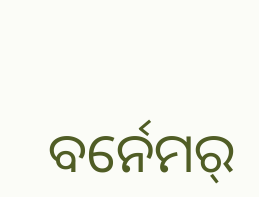ବର୍ନେମର୍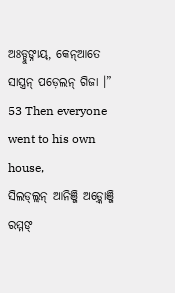ଅଃଡ୍ଡୁଙ୍ନାୟ୍, କେନ୍ଆତେ ସାସ୍ତ୍ରନ୍ ପଡ଼େଲନ୍ ଗିଜା ।”
53 Then everyone went to his own house,
ସିଲଡ୍ଲ୍ଲନ୍ ଆନିଞ୍ଜି ଅଡ଼୍କୋଞ୍ଜି ରମ୍ମଙ୍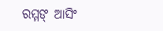ରମ୍ମଙ୍ ଆସିଂ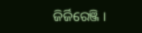ଜିର୍ଜିରେଞ୍ଜି ।